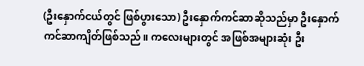(ဦးနှောက်ငယ်တွင် ဖြစ်ပွားသော) ဦးနှောက်ကင်ဆာဆိုသည်မှာ ဦးနှောက်ကင်ဆာကျိတ်ဖြစ်သည်။ ကလေးများတွင် အဖြစ်အများဆုံး ဦး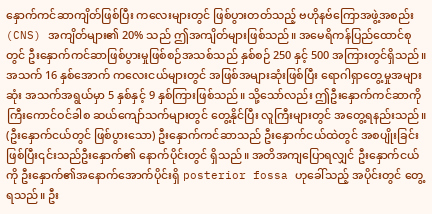နှောက်ကင်ဆာကျိတ်ဖြစ်ပြီး ကလေးများတွင် ဖြစ်ပွားတတ်သည့် ဗဟိုနဗ်ကြောအဖွဲ့အစည်း (CNS) အကျိတ်များ၏ 20% သည် ဤအကျိတ်များဖြစ်သည်။ အမေရိကန်ပြည်ထောင်စုတွင် ဦးနှောက်ကင်ဆာဖြစ်ပွားမှုဖြစ်စဉ်အသစ်သည် နှစ်စဉ် 250 နှင့် 500 အကြားတွင်ရှိသည်။
အသက် 16 နှစ်အောက် ကလေးငယ်များတွင် အဖြစ်အများဆုံးဖြစ်ပြီး ရောဂါရှာတွေ့မှုအများဆုံး အသက်အရွယ်မှာ 5 နှစ်နှင့် 9 နှစ်ကြားဖြစ်သည်။ သို့သော်လည်း ဤဦးနှောက်ကင်ဆာကို ကြီးကောင်ဝင်ခါစ ဆယ်ကျော်သက်များတွင် တွေ့နိုင်ပြီး လူကြီးများတွင် အတွေ့ရနည်းသည်။
(ဦးနှောက်ငယ်တွင် ဖြစ်ပွားသော) ဦးနှောက်ကင်ဆာသည် ဦးနှောက်ငယ်ထဲတွင် အစပျိုးခြင်းဖြစ်ပြီး၎င်းသည်ဦးနှောက်၏ နောက်ပိုင်းတွင် ရှိသည်။ အတိအကျပြောရလျှင် ဦးနှောက်ငယ်ကို ဦးနှောက်၏အနောက်အောက်ပိုင်းရှိ posterior fossa ဟုခေါ်သည့် အပိုင်းတွင် တွေ့ရသည်။ ဦး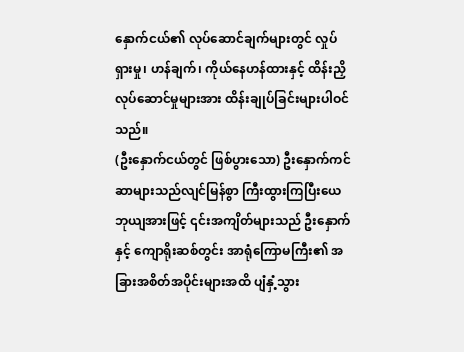နှောက်ငယ်၏ လုပ်ဆောင်ချက်များတွင် လှုပ်ရှားမှု၊ ဟန်ချက်၊ ကိုယ်နေဟန်ထားနှင့် ထိန်းညှိလုပ်ဆောင်မှုများအား ထိန်းချုပ်ခြင်းများပါဝင်သည်။
(ဦးနှောက်ငယ်တွင် ဖြစ်ပွားသော) ဦးနှောက်ကင်ဆာများသည်လျင်မြန်စွာ ကြီးထွားကြပြီးယေဘုယျအားဖြင့် ၎င်းအကျိတ်များသည် ဦးနှောက်နှင့် ကျောရိုးဆစ်တွင်း အာရုံကြောမကြီး၏ အခြားအစိတ်အပိုင်းများအထိ ပျံနှံ့သွား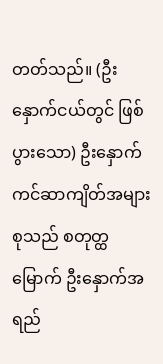တတ်သည်။ (ဦးနှောက်ငယ်တွင် ဖြစ်ပွားသော) ဦးနှောက်ကင်ဆာကျိတ်အများစုသည် စတုတ္ထမြောက် ဦးနှောက်အရည်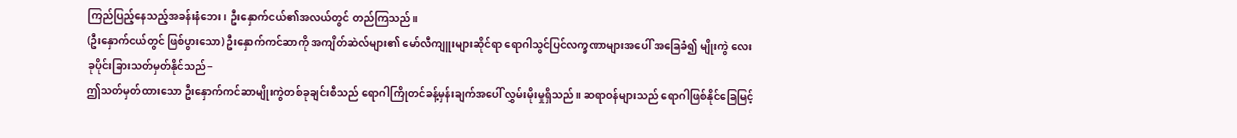ကြည်ပြည့်နေသည့်အခန်းနံဘေး၊ ဦးနှောက်ငယ်၏အလယ်တွင် တည်ကြသည်။
(ဦးနှောက်ငယ်တွင် ဖြစ်ပွားသော) ဦးနှောက်ကင်ဆာကို အကျိတ်ဆဲလ်များ၏ မော်လီကျူးများဆိုင်ရာ ရောဂါသွင်ပြင်လက္ခဏာများအပေါ် အခြေခံ၍ မျိုးကွဲ လေးခုပိုင်းခြားသတ်မှတ်နိုင်သည်−
ဤသတ်မှတ်ထားသော ဦးနှောက်ကင်ဆာမျိုးကွဲတစ်ခုချင်းစီသည် ရောဂါကြိုတင်ခန့်မှန်းချက်အပေါ် လွှမ်းမိုးမှုရှိသည်။ ဆရာဝန်များသည် ရောဂါဖြစ်နိုင်ခြေမြင့်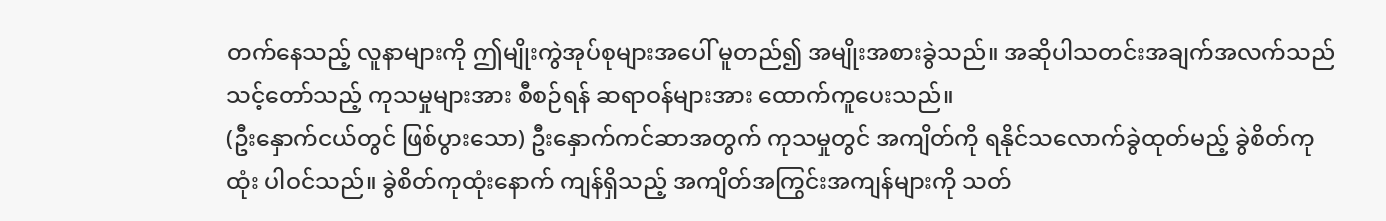တက်နေသည့် လူနာများကို ဤမျိုးကွဲအုပ်စုများအပေါ် မူတည်၍ အမျိုးအစားခွဲသည်။ အဆိုပါသတင်းအချက်အလက်သည် သင့်တော်သည့် ကုသမှုများအား စီစဉ်ရန် ဆရာဝန်များအား ထောက်ကူပေးသည်။
(ဦးနှောက်ငယ်တွင် ဖြစ်ပွားသော) ဦးနှောက်ကင်ဆာအတွက် ကုသမှုတွင် အကျိတ်ကို ရနိုင်သလောက်ခွဲထုတ်မည့် ခွဲစိတ်ကုထုံး ပါဝင်သည်။ ခွဲစိတ်ကုထုံးနောက် ကျန်ရှိသည့် အကျိတ်အကြွင်းအကျန်များကို သတ်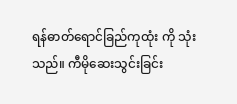ရန်ဓာတ်ရောင်ခြည်ကုထုံး ကို သုံးသည်။ ကီမိုဆေးသွင်းခြင်း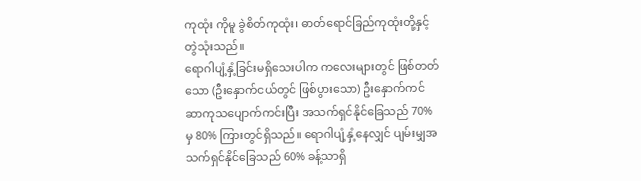ကုထုံး ကိုမူ ခွဲစိတ်ကုထုံး၊ ဓာတ်ရောင်ခြည်ကုထုံးတို့နှင့် တွဲသုံးသည်။
ရောဂါပျံ့နှံ့ခြင်းမရှိသေးပါက ကလေးများတွင် ဖြစ်တတ်သော (ဦးနှောက်ငယ်တွင် ဖြစ်ပွားသော) ဦးနှောက်ကင်ဆာကုသပျောက်ကင်းပြီး အသက်ရှင်နိုင်ခြေသည် 70% မှ 80% ကြားတွင်ရှိသည်။ ရောဂါပျံ့နှံ့နေလျှင် ပျမ်းမျှအသက်ရှင်နိုင်ခြေသည် 60% ခန့်သာရှိ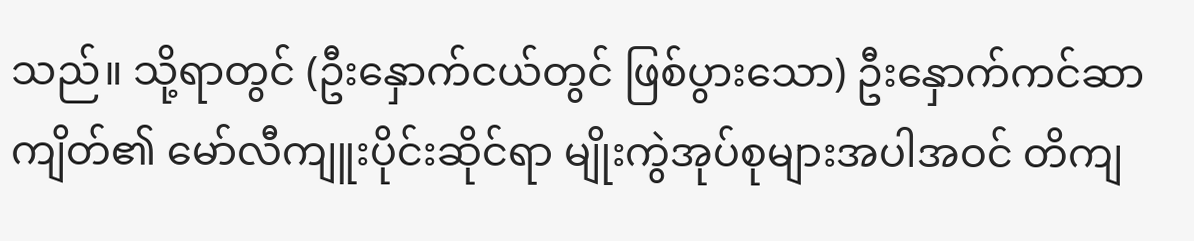သည်။ သို့ရာတွင် (ဦးနှောက်ငယ်တွင် ဖြစ်ပွားသော) ဦးနှောက်ကင်ဆာကျိတ်၏ မော်လီကျူးပိုင်းဆိုင်ရာ မျိုးကွဲအုပ်စုများအပါအဝင် တိကျ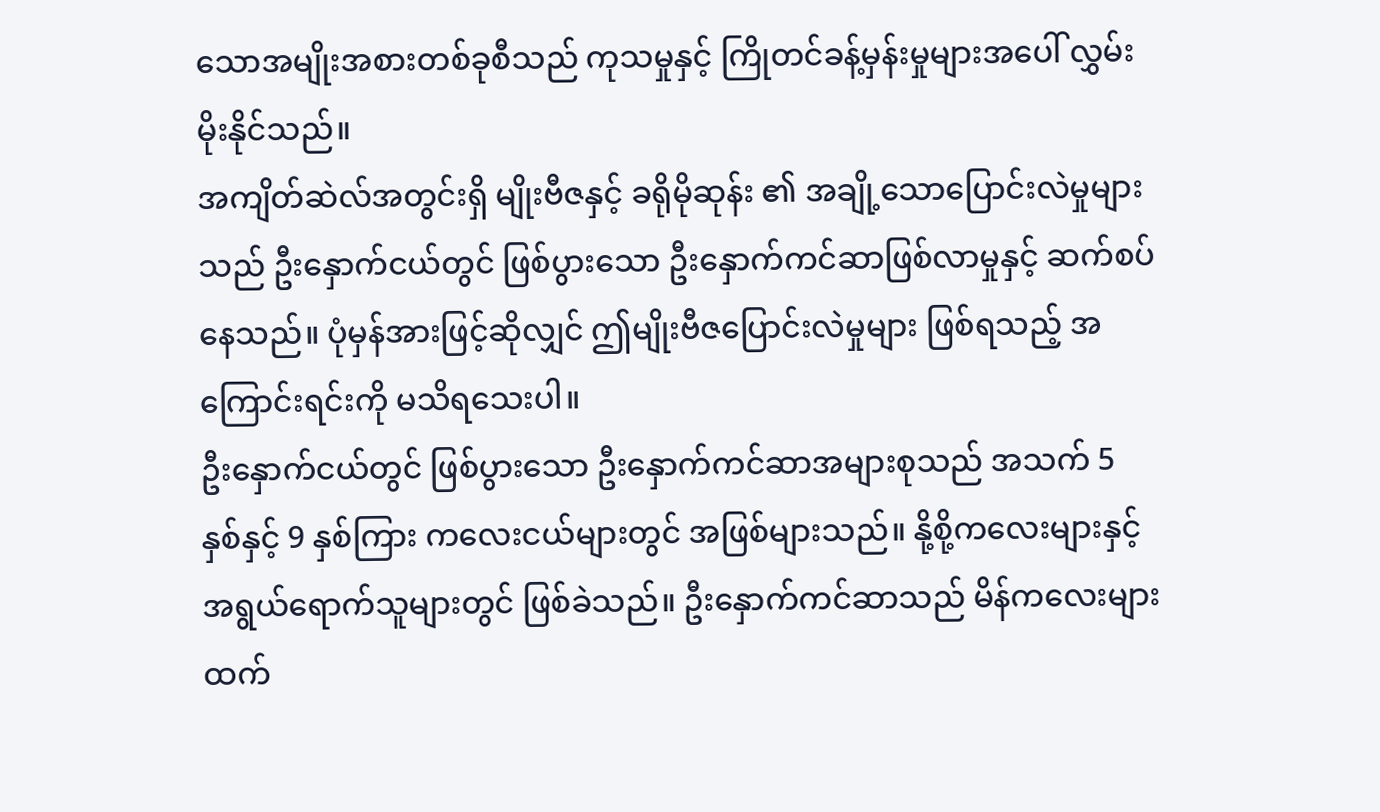သောအမျိုးအစားတစ်ခုစီသည် ကုသမှုနှင့် ကြိုတင်ခန့်မှန်းမှုများအပေါ် လွှမ်းမိုးနိုင်သည်။
အကျိတ်ဆဲလ်အတွင်းရှိ မျိုးဗီဇနှင့် ခရိုမိုဆုန်း ၏ အချို့သောပြောင်းလဲမှုများသည် ဦးနှောက်ငယ်တွင် ဖြစ်ပွားသော ဦးနှောက်ကင်ဆာဖြစ်လာမှုနှင့် ဆက်စပ်နေသည်။ ပုံမှန်အားဖြင့်ဆိုလျှင် ဤမျိုးဗီဇပြောင်းလဲမှုများ ဖြစ်ရသည့် အကြောင်းရင်းကို မသိရသေးပါ။
ဦးနှောက်ငယ်တွင် ဖြစ်ပွားသော ဦးနှောက်ကင်ဆာအများစုသည် အသက် 5 နှစ်နှင့် 9 နှစ်ကြား ကလေးငယ်များတွင် အဖြစ်များသည်။ နို့စို့ကလေးများနှင့် အရွယ်ရောက်သူများတွင် ဖြစ်ခဲသည်။ ဦးနှောက်ကင်ဆာသည် မိန်ကလေးများထက်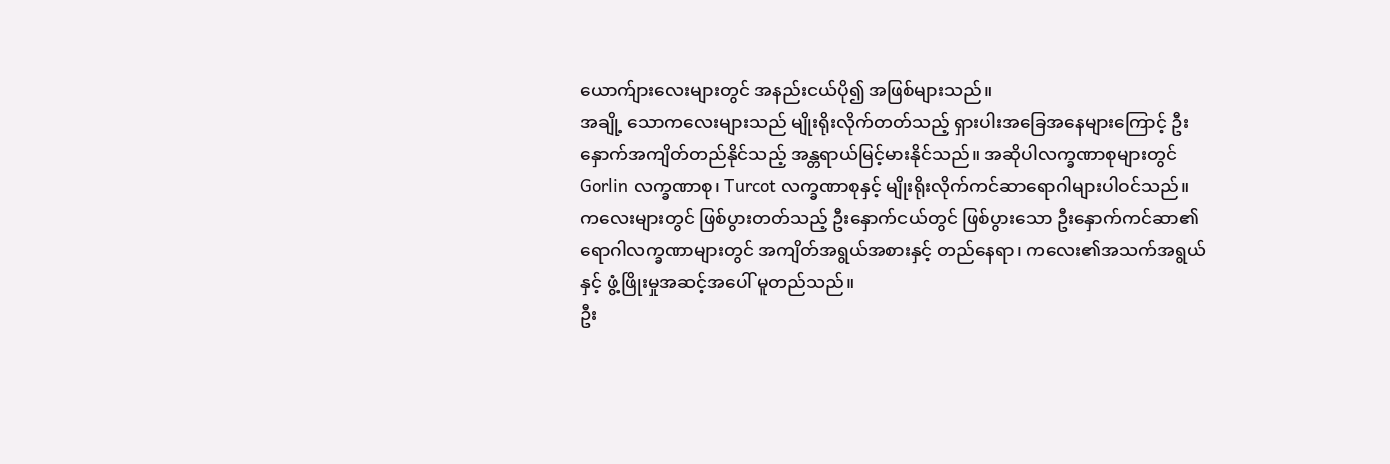ယောက်ျားလေးများတွင် အနည်းငယ်ပို၍ အဖြစ်များသည်။
အချို့ သောကလေးများသည် မျိုးရိုးလိုက်တတ်သည့် ရှားပါးအခြေအနေများကြောင့် ဦးနှောက်အကျိတ်တည်နိုင်သည့် အန္တရာယ်မြင့်မားနိုင်သည်။ အဆိုပါလက္ခဏာစုများတွင် Gorlin လက္ခဏာစု၊ Turcot လက္ခဏာစုနှင့် မျိုးရိုးလိုက်ကင်ဆာရောဂါများပါဝင်သည်။
ကလေးများတွင် ဖြစ်ပွားတတ်သည့် ဦးနှောက်ငယ်တွင် ဖြစ်ပွားသော ဦးနှောက်ကင်ဆာ၏ ရောဂါလက္ခဏာများတွင် အကျိတ်အရွယ်အစားနှင့် တည်နေရာ၊ ကလေး၏အသက်အရွယ်နှင့် ဖွံ့ဖြိုးမှုအဆင့်အပေါ် မူတည်သည်။
ဦး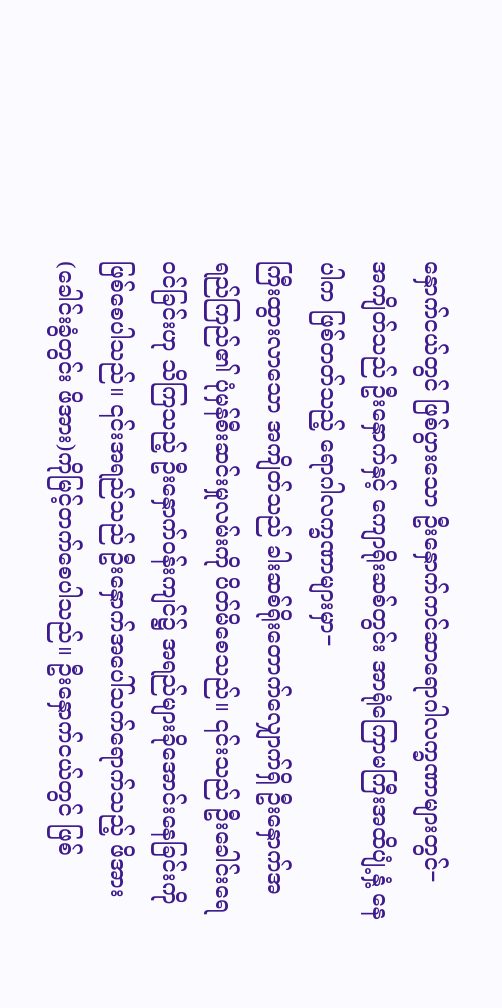နှောက်ငယ်တွင် ဖြစ်ပွားသော ဦးနှောက်ကင်ဆာရောဂါလက္ခဏာများတွင်−
အကျိတ်သည် ဦးနှောက်နှင့် ကျောရိုးဆစ်တွင်း အာရုံကြောမကြီးအထိပျံ့နှံ့ နေပါက ဖြစ်တတ်သည့် ရောဂါလက္ခဏာများမှာ−
ကြီးထွားလာသော အကျိတ်သည် ခါးဆစ်ရိုးတောက်လျှောက်ရှိ ဦးနှောက်အရည်ကြည်၏ ပုံမှန်စီးဆင်းမှုလမ်းကို ပိတ်မိစေသည်။ ၎င်းသည် ဦးခေါင်းရေဝင်ခြင်းဟု သိကြသည့် ဦးနှောက်ဝန်းကျင်၌ အရည်များခိုအောင်းနေခြင်းကို ဖြစ်စေပါသည်။ ၎င်းအရည်သည် ဦးနှောက်အပေါ်သက်ရောက်သည့် ဖိအား (ခေါင်းခွံတွင်း ဖိအား)ကိုမြင့်တက်စေပါသည်။ ဦးနှောက်ငယ်တွင် ဖြစ်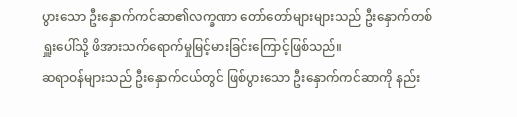ပွားသော ဦးနှောက်ကင်ဆာ၏လက္ခဏာ တော်တော်များများသည် ဦးနှောက်တစ်ရှူးပေါ်သို့ ဖိအားသက်ရောက်မှုမြင့်မားခြင်းကြောင့်ဖြစ်သည်။
ဆရာဝန်များသည် ဦးနှောက်ငယ်တွင် ဖြစ်ပွားသော ဦးနှောက်ကင်ဆာကို နည်း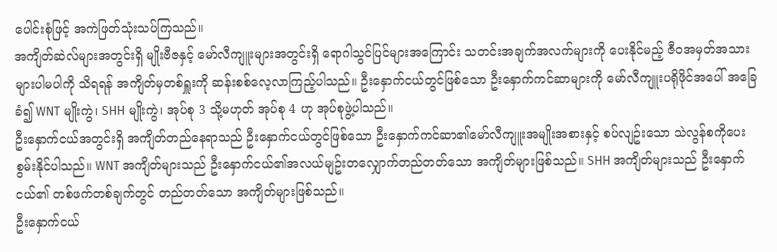ပေါင်းစုံဖြင့် အကဲဖြတ်သုံးသပ်ကြသည်။
အကျိတ်ဆဲလ်များအတွင်းရှိ မျိုးဗီဇနှင့် မော်လီကျူးများအတွင်းရှိ ရောဂါသွင်ပြင်များအကြောင်း သတင်းအချက်အလက်များကို ပေးနိုင်မည့် ဇီဝအမှတ်အသားများပါမပါကို သိရရန် အကျိတ်မှတစ်ရှူးကို ဆန်းစစ်လေ့လာကြည့်ပါသည်။ ဦးနှောက်ငယ်တွင်ဖြစ်သော ဦးနှောက်ကင်ဆာများကို မော်လီကျူးပရိုဖိုင်အပေါ် အခြေခံ၍ WNT မျိုးကွဲ၊ SHH မျိုးကွဲ၊ အုပ်စု 3 သို့မဟုတ် အုပ်စု 4 ဟု အုပ်စုဖွဲ့ပါသည်။
ဦးနှောက်ငယ်အတွင်းရှိ အကျိတ်တည်နေရာသည် ဦးနှောက်ငယ်တွင်ဖြစ်သော ဦးနှောက်ကင်ဆာ၏မော်လီကျူးအမျိုးအစားနှင့် စပ်လျဥ်းသော သဲလွန်စကိုပေးစွမ်းနိုင်ပါသည်။ WNT အကျိတ်များသည် ဦးနှောက်ငယ်၏အလယ်မျဥ်းတလျှောက်တည်တတ်သော အကျိတ်များဖြစ်သည်။ SHH အကျိတ်များသည် ဦးနှောက်ငယ်၏ တစ်ဖက်တစ်ချက်တွင် တည်တတ်သော အကျိတ်များဖြစ်သည်။
ဦးနှောက်ငယ်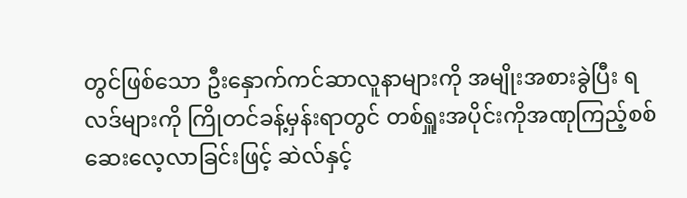တွင်ဖြစ်သော ဦးနှောက်ကင်ဆာလူနာများကို အမျိုးအစားခွဲပြီး ရလဒ်များကို ကြိုတင်ခန့်မှန်းရာတွင် တစ်ရှူးအပိုင်းကိုအဏုကြည့်စစ်ဆေးလေ့လာခြင်းဖြင့် ဆဲလ်နှင့်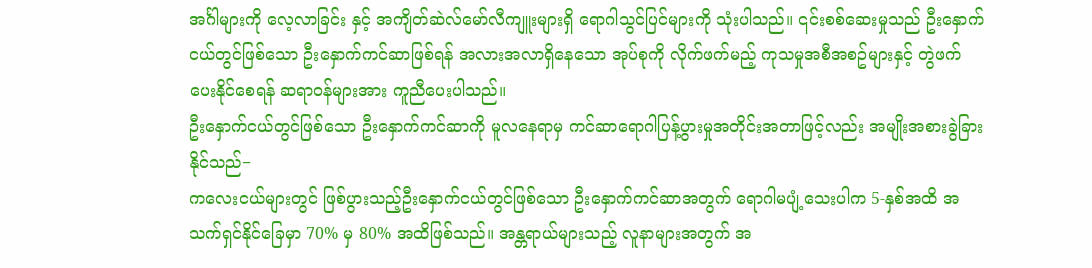အင်္ဂါများကို လေ့လာခြင်း နှင့် အကျိတ်ဆဲလ်မော်လီကျူးများရှိ ရောဂါသွင်ပြင်များကို သုံးပါသည်။ ၎င်းစစ်ဆေးမှုသည် ဦးနှောက်ငယ်တွင်ဖြစ်သော ဦးနှောက်ကင်ဆာဖြစ်ရန် အလားအလာရှိနေသော အုပ်စုကို လိုက်ဖက်မည့် ကုသမှုအစီအစဥ်များနှင့် တွဲဖက်ပေးနိုင်စေရန် ဆရာဝန်များအား ကူညီပေးပါသည်။
ဦးနှောက်ငယ်တွင်ဖြစ်သော ဦးနှောက်ကင်ဆာကို မူလနေရာမှ ကင်ဆာရောဂါပြန့်ပွားမှုအတိုင်းအတာဖြင့်လည်း အမျိုးအစားခွဲခြားနိုင်သည်−
ကလေးငယ်များတွင် ဖြစ်ပွားသည့်ဦးနှောက်ငယ်တွင်ဖြစ်သော ဦးနှောက်ကင်ဆာအတွက် ရောဂါမပျံ့သေးပါက 5-နှစ်အထိ အသက်ရှင်နိုင်ခြေမှာ 70% မှ 80% အထိဖြစ်သည်။ အန္တရာယ်များသည့် လူနာများအတွက် အ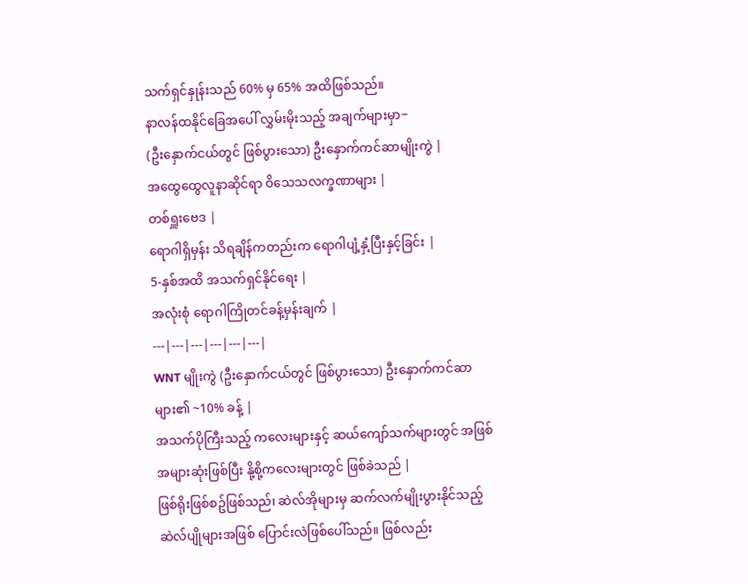သက်ရှင်နှုန်းသည် 60% မှ 65% အထိဖြစ်သည်။
နာလန်ထနိုင်ခြေအပေါ် လွှမ်းမိုးသည့် အချက်များမှာ−
(ဦးနှောက်ငယ်တွင် ဖြစ်ပွားသော) ဦးနှောက်ကင်ဆာမျိုးကွဲ |
အထွေထွေလူနာဆိုင်ရာ ဝိသေသလက္ခဏာများ |
တစ်ရှူးဗေဒ |
ရောဂါရှိမှန်း သိရချိန်ကတည်းက ရောဂါပျံ့နှံ့ပြီးနှင့်ခြင်း |
5-နှစ်အထိ အသက်ရှင်နိုင်ရေး |
အလုံးစုံ ရောဂါကြိုတင်ခန့်မှန်းချက် |
---|---|---|---|---|---|
WNT မျိုးကွဲ (ဦးနှောက်ငယ်တွင် ဖြစ်ပွားသော) ဦးနှောက်ကင်ဆာများ၏ ~10% ခန့် |
အသက်ပိုကြီးသည့် ကလေးများနှင့် ဆယ်ကျော်သက်များတွင် အဖြစ်အများဆုံးဖြစ်ပြီး နို့စို့ကလေးများတွင် ဖြစ်ခဲသည် |
ဖြစ်ရိုးဖြစ်စဥ်ဖြစ်သည်၊ ဆဲလ်အိုများမှ ဆက်လက်မျိုးပွားနိုင်သည့် ဆဲလ်ပျိုများအဖြစ် ပြောင်းလဲဖြစ်ပေါ်သည်။ ဖြစ်လည်း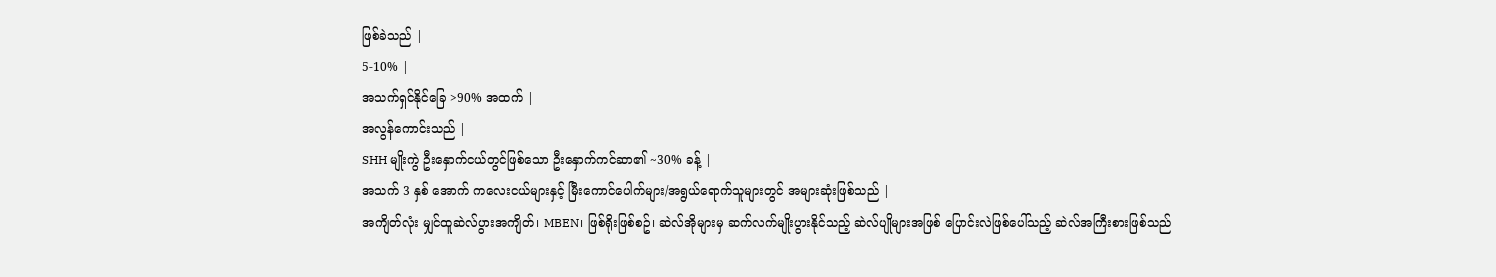ဖြစ်ခဲသည် |
5-10% |
အသက်ရှင်နိုင်ခြေ >90% အထက် |
အလွန်ကောင်းသည် |
SHH မျိုးကွဲ ဦးနှောက်ငယ်တွင်ဖြစ်သော ဦးနှောက်ကင်ဆာ၏ ~30% ခန့် |
အသက် 3 နှစ် အောက် ကလေးငယ်များနှင့် မြီးကောင်ပေါက်များ/အရွယ်ရောက်သူများတွင် အများဆုံးဖြစ်သည် |
အကျိတ်လုံး မျှင်ထူဆဲလ်ပွားအကျိတ်၊ MBEN၊ ဖြစ်ရိုးဖြစ်စဥ်၊ ဆဲလ်အိုများမှ ဆက်လက်မျိုးပွားနိုင်သည့် ဆဲလ်ပျိုများအဖြစ် ပြောင်းလဲဖြစ်ပေါ်သည့် ဆဲလ်အကြီးစားဖြစ်သည်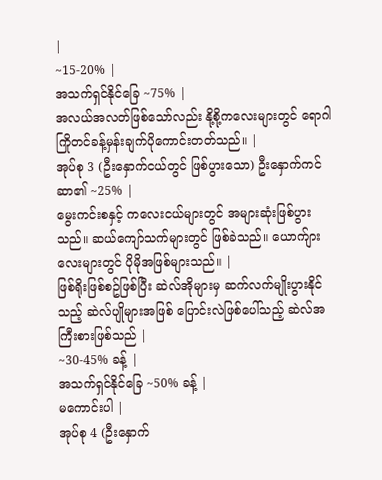|
~15-20% |
အသက်ရှင်နိုင်ခြေ ~75% |
အလယ်အလတ်ဖြစ်သော်လည်း နို့စို့ကလေးများတွင် ရောဂါကြိုတင်ခန့်မှန်းချက်ပိုကောင်းတတ်သည်။ |
အုပ်စု 3 (ဦးနှောက်ငယ်တွင် ဖြစ်ပွားသော) ဦးနှောက်ကင်ဆာ၏ ~25% |
မွေးကင်းစနှင့် ကလေးငယ်များတွင် အများဆုံးဖြစ်ပွားသည်။ ဆယ်ကျော်သက်များတွင် ဖြစ်ခဲသည်။ ယောက်ျားလေးများတွင် ပိုမိုအဖြစ်များသည်။ |
ဖြစ်ရိုးဖြစ်စဥ်ဖြစ်ပြီး ဆဲလ်အိုများမှ ဆက်လက်မျိုးပွားနိုင်သည့် ဆဲလ်ပျိုများအဖြစ် ပြောင်းလဲဖြစ်ပေါ်သည့် ဆဲလ်အကြီးစားဖြစ်သည် |
~30-45% ခန့် |
အသက်ရှင်နိုင်ခြေ ~50% ခန့် |
မကောင်းပါ |
အုပ်စု 4 (ဦးနှောက်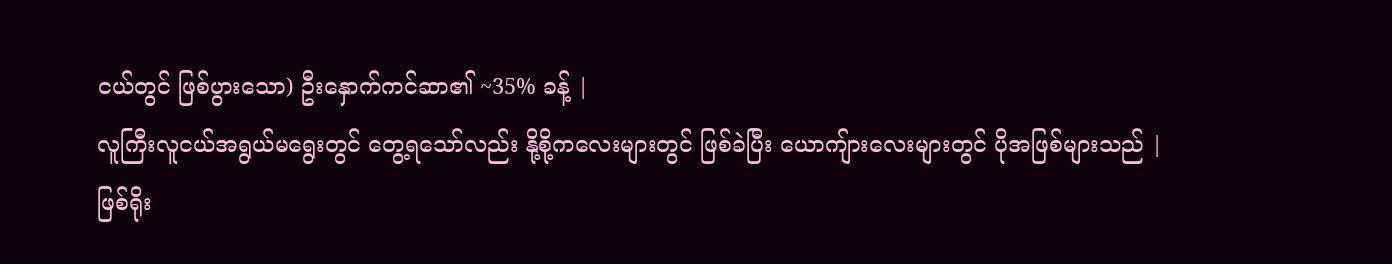ငယ်တွင် ဖြစ်ပွားသော) ဦးနှောက်ကင်ဆာ၏ ~35% ခန့် |
လူကြီးလူငယ်အရွယ်မရွေးတွင် တွေ့ရသော်လည်း နို့စို့ကလေးများတွင် ဖြစ်ခဲပြီး ယောကျ်ားလေးများတွင် ပိုအဖြစ်များသည် |
ဖြစ်ရိုး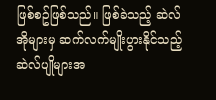ဖြစ်စဥ်ဖြစ်သည်။ ဖြစ်ခဲသည့် ဆဲလ်အိုများမှ ဆက်လက်မျိုးပွားနိုင်သည့် ဆဲလ်ပျိုများအ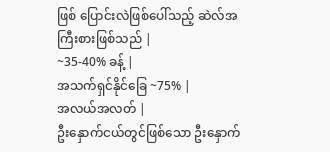ဖြစ် ပြောင်းလဲဖြစ်ပေါ်သည့် ဆဲလ်အကြီးစားဖြစ်သည် |
~35-40% ခန့် |
အသက်ရှင်နိုင်ခြေ ~75% |
အလယ်အလတ် |
ဦးနှောက်ငယ်တွင်ဖြစ်သော ဦးနှောက်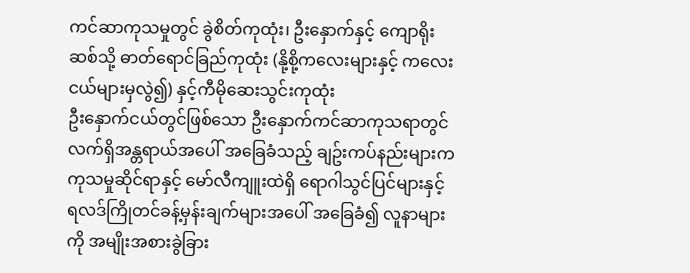ကင်ဆာကုသမှုတွင် ခွဲစိတ်ကုထုံး၊ ဦးနှောက်နှင့် ကျောရိုးဆစ်သို့ ဓာတ်ရောင်ခြည်ကုထုံး (နို့စို့ကလေးများနှင့် ကလေးငယ်များမှလွဲ၍) နှင့်ကီမိုဆေးသွင်းကုထုံး
ဦးနှောက်ငယ်တွင်ဖြစ်သော ဦးနှောက်ကင်ဆာကုသရာတွင် လက်ရှိအန္တရာယ်အပေါ် အခြေခံသည့် ချဥ်းကပ်နည်းများက ကုသမှုဆိုင်ရာနှင့် မော်လီကျူးထဲရှိ ရောဂါသွင်ပြင်များနှင့် ရလဒ်ကြိုတင်ခန့်မှန်းချက်များအပေါ် အခြေခံ၍ လူနာများကို အမျိုးအစားခွဲခြား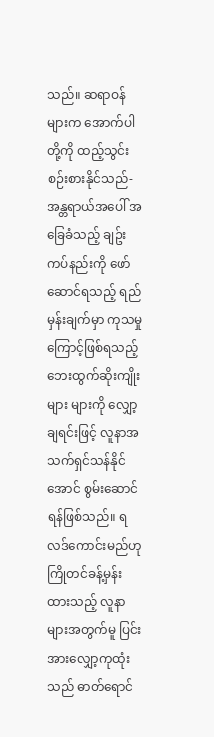သည်။ ဆရာဝန်များက အောက်ပါတို့ကို ထည့်သွင်းစဉ်းစားနိုင်သည်-
အန္တရာယ်အပေါ် အခြေခံသည့် ချဥ်းကပ်နည်းကို ဖော်ဆောင်ရသည့် ရည်မှန်းချက်မှာ ကုသမှုကြောင့်ဖြစ်ရသည့် ဘေးထွက်ဆိုးကျိုးများ များကို လျှော့ချရင်းဖြင့် လူနာအသက်ရှင်သန်နိုင်အောင် စွမ်းဆောင်ရန်ဖြစ်သည်။ ရလဒ်ကောင်းမည်ဟု ကြိုတင်ခန့်မှန်းထားသည့် လူနာများအတွက်မူ ပြင်းအားလျှော့ကုထုံးသည် ဓာတ်ရောင်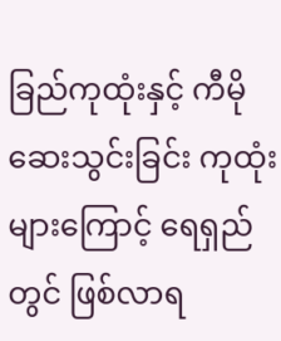ခြည်ကုထုံးနှင့် ကီမိုဆေးသွင်းခြင်း ကုထုံးများကြောင့် ရေရှည်တွင် ဖြစ်လာရ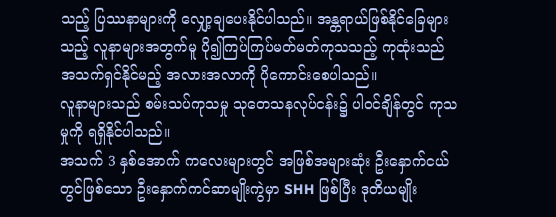သည့် ပြဿနာများကို လျှော့ချပေးနိုင်ပါသည်။ အန္တရာယ်ဖြစ်နိုင်ခြေများသည့် လူနာများအတွက်မူ ပို၍ကြပ်ကြပ်မတ်မတ်ကုသသည့် ကုထုံးသည် အသက်ရှင်နိုင်မည့် အလားအလာကို ပိုကောင်းစေပါသည်။
လူနာများသည် စမ်းသပ်ကုသမှု သုတေသနလုပ်ငန်း၌ ပါဝင်ချိန်တွင် ကုသမှုကို ရရှိနိုင်ပါသည်။
အသက် 3 နှစ်အောက် ကလေးများတွင် အဖြစ်အများဆုံး ဦးနှောက်ငယ်တွင်ဖြစ်သော ဦးနှောက်ကင်ဆာမျိုးကွဲမှာ SHH ဖြစ်ပြီး ဒုတိယမျိုး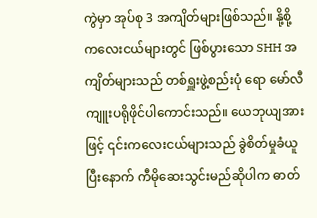ကွဲမှာ အုပ်စု 3 အကျိတ်များဖြစ်သည်။ နို့စို့ကလေးငယ်များတွင် ဖြစ်ပွားသော SHH အကျိတ်များသည် တစ်ရှူးဖွဲ့စည်းပုံ ရော မော်လီကျူးပရိုဖိုင်ပါကောင်းသည်။ ယေဘုယျအားဖြင့် ၎င်းကလေးငယ်များသည် ခွဲစိတ်မှုခံယူပြီးနောက် ကီမိုဆေးသွင်းမည်ဆိုပါက ဓာတ်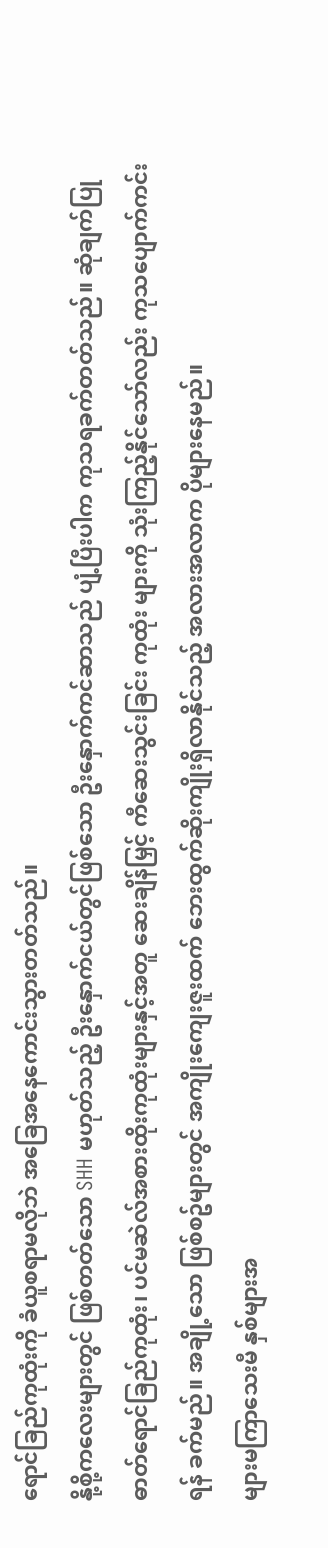ရောင်ခြည်ကုထုံးကို ခံယူစရာမလိုဘဲ အခြေအနေကောင်းသွားတတ်သည်။
နို့စို့ကလေးများတွင် ဖြစ်တတ်သော SHH မဟုတ်သည့် ဦးနှောက်ငယ်တွင်ဖြစ်သော ဦးနှောက်ကင်ဆာသည် ပျံ့ပြီးပါက ကုသရခက်တတ်သည်။ ဆုံချက်ပြု ဓာတ်ရောင်ခြည်ကုထုံး၊ ပင်မဆဲလ်အစားထိုးကုထုံးများနှင့်အတူ ဆေးချိန်မြှင့် ကီဆေးသွင်းခြင်း ကုထုံး များကို သုံးကြည့်နိုင်သော်လည်း ကုသပျောက်ကင်းရန် ခက်မည်။ အချို့သော ဖြစ်စဥ်များတွင် အကျိုးကျေးဇူးထက် ဘေးထွက်ဆိုးကျိုးရှိလာနိုင်သည့် အလားအလာက ပိုများနေမည်။
များမကြာသေးမီ နှစ်များအ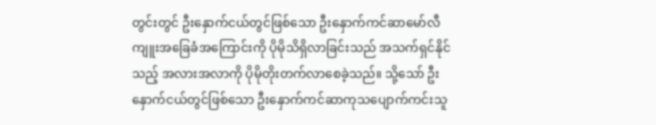တွင်းတွင် ဦးနှောက်ငယ်တွင်ဖြစ်သော ဦးနှောက်ကင်ဆာမော်လီကျူးအခြေခံအကြောင်းကို ပိုမိုသိရှိလာခြင်းသည် အသက်ရှင်နိုင်သည့် အလားအလာကို ပိုမိုတိုးတက်လာစေခဲ့သည်။ သို့သော် ဦးနှောက်ငယ်တွင်ဖြစ်သော ဦးနှောက်ကင်ဆာကုသပျောက်ကင်းသူ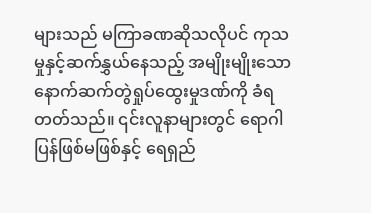များသည် မကြာခဏဆိုသလိုပင် ကုသမှုနှင့်ဆက်နွှယ်နေသည့် အမျိုးမျိုးသော နောက်ဆက်တွဲရှုပ်ထွေးမှုဒဏ်ကို ခံရတတ်သည်။ ၎င်းလူနာများတွင် ရောဂါပြန်ဖြစ်မဖြစ်နှင့် ရေရှည်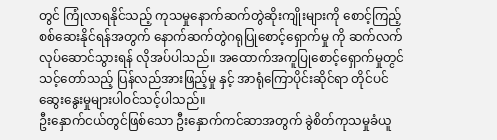တွင် ကြုံလာရနိုင်သည့် ကုသမှုနောက်ဆက်တွဲဆိုးကျိုးများကို စောင့်ကြည့်စစ်ဆေးနိုင်ရန်အတွက် နောက်ဆက်တွဲဂရုပြုစောင့်ရှောက်မှု ကို ဆက်လက်လုပ်ဆောင်သွားရန် လိုအပ်ပါသည်။ အထောက်အကူပြုစောင့်ရှောက်မှုတ္ငင် သင့်တော်သည့် ပြန်လည်အားဖြည့်မှု နှင့် အာရုံကြောပိုင်းဆိုင်ရာ တိုင်ပင်ဆွေးနွေးမှုများပါဝင်သင့်ပါသည်။
ဦးနှောက်ငယ်တွင်ဖြစ်သော ဦးနှောက်ကင်ဆာအတွက် ခွဲစိတ်ကုသမှုခံယူ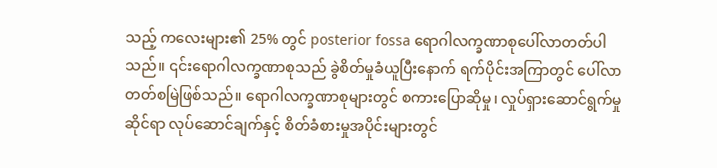သည့် ကလေးများ၏ 25% တွင် posterior fossa ရောဂါလက္ခဏာစုပေါ်လာတတ်ပါသည်။ ၎င်းရောဂါလက္ခဏာစုသည် ခွဲစိတ်မှုခံယူပြီးနောက် ရက်ပိုင်းအကြာတွင် ပေါ်လာတတ်စမြဲဖြစ်သည်။ ရောဂါလက္ခဏာစုများတွင် စကားပြောဆိုမှု၊ လှုပ်ရှားဆောင်ရွက်မှုဆိုင်ရာ လုပ်ဆောင်ချက်နှင့် စိတ်ခံစားမှုအပိုင်းများတွင်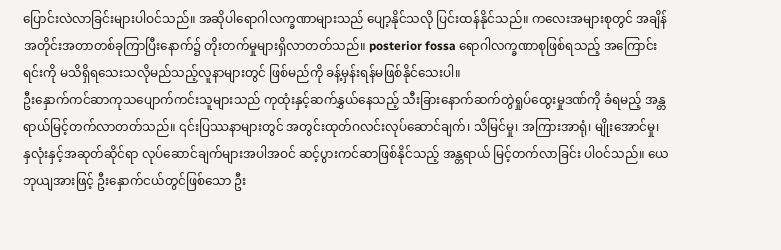ပြောင်းလဲလာခြင်းများပါဝင်သည်။ အဆိုပါရောဂါလက္ခဏာများသည် ပျော့နိုင်သလို ပြင်းထန်နိုင်သည်။ ကလေးအများစုတွင် အချိန်အတိုင်းအတာတစ်ခုကြာပြီးနောက်၌ တိုးတက်မှုများရှိလာတတ်သည်။ posterior fossa ရောဂါလက္ခဏာစုဖြစ်ရသည့် အကြောင်းရင်းကို မသိရှိရသေးသလိုမည်သည့်လူနာများတွင် ဖြစ်မည်ကို ခန့်မှန်းရန်မဖြစ်နိုင်သေးပါ။
ဦးနှောက်ကင်ဆာကုသပျောက်ကင်းသူများသည် ကုထုံးနှင့်ဆက်နွှယ်နေသည့် သီးခြားနောက်ဆက်တွဲရှုပ်ထွေးမှုဒဏ်ကို ခံရမည့် အန္တရာယ်မြင့်တက်လာတတ်သည်။ ၎င်းပြဿနာများတွင် အတွင်းထုတ်ဂလင်းလုပ်ဆောင်ချက်၊ သိမြင်မှု၊ အကြားအာရုံ၊ မျိုးအောင်မှု၊ နှလုံးနှင့်အဆုတ်ဆိုင်ရာ လုပ်ဆောင်ချက်များအပါအဝင် ဆင့်ပွားကင်ဆာဖြစ်နိုင်သည့် အန္တရာယ် မြင့်တက်လာခြင်း ပါဝင်သည်။ ယေဘုယျအားဖြင့် ဦးနှောက်ငယ်တွင်ဖြစ်သော ဦး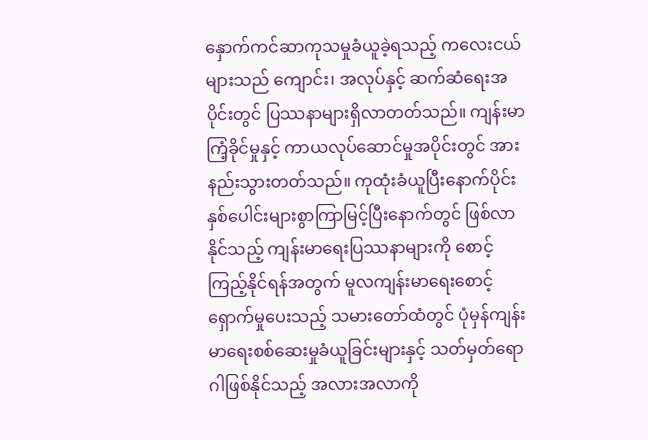နှောက်ကင်ဆာကုသမှုခံယူခဲ့ရသည့် ကလေးငယ်များသည် ကျောင်း၊ အလုပ်နှင့် ဆက်ဆံရေးအပိုင်းတွင် ပြဿနာများရှိလာတတ်သည်။ ကျန်းမာကြံ့ခိုင်မှုနှင့် ကာယလုပ်ဆောင်မှုအပိုင်းတွင် အားနည်းသွားတတ်သည်။ ကုထုံးခံယူပြီးနောက်ပိုင်း နှစ်ပေါင်းများစွာကြာမြင့်ပြီးနောက်တွင် ဖြစ်လာနိုင်သည့် ကျန်းမာရေးပြဿနာများကို စောင့်ကြည့်နိုင်ရန်အတွက် မူလကျန်းမာရေးစောင့်ရှောက်မှုပေးသည့် သမားတော်ထံတွင် ပုံမှန်ကျန်းမာရေးစစ်ဆေးမှုခံယူခြင်းများနှင့် သတ်မှတ်ရောဂါဖြစ်နိုင်သည့် အလားအလာကို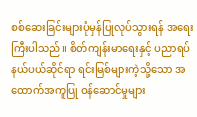စစ်ဆေးခြင်းများပုံမှန်ပြုလုပ်သွားရန် အရေးကြီးပါသည်။ စိတ်ကျန်းမာရေးနှင့် ပညာရပ်နယ်ပယ်ဆိုင်ရာ ရင်းမြစ်များကဲ့သို့သော အထောက်အကူပြု ဝန်ဆောင်မှုများ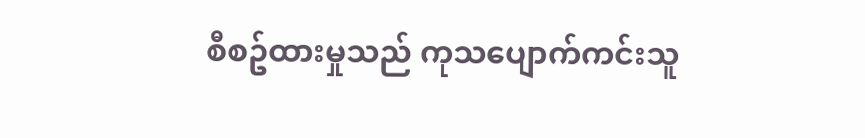စီစဥ်ထားမှုသည် ကုသပျောက်ကင်းသူ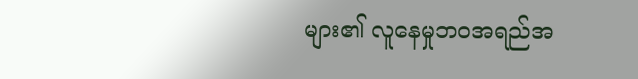များ၏ လူနေမှုဘဝအရည်အ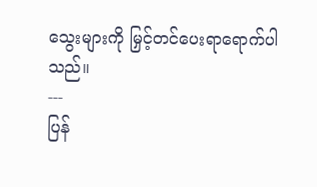သွေးများကို မြှင့်တင်ပေးရာရောက်ပါသည်။
---
ပြန်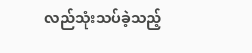လည်သုံးသပ်ခဲ့သည့်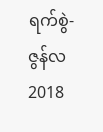ရက်စွဲ- ဇွန်လ 2018